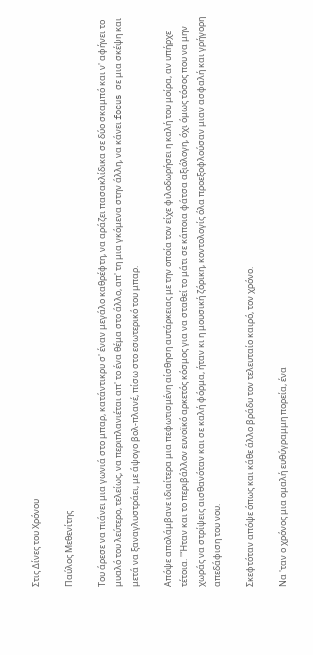Στις Δίνες του Χρόνου

Παύλος Μεθενίτης

Του άρεσε να πιάνει μια γωνιά στο μπαρ, κατάντικρυ σ' έναν μεγάλο καθρέφτη, να αράζει πασακλίδικα σε δύο σκαμπό και ν' αφήνει το μυαλό του λεύτερο, τελείως, να περιπλανιέται απ' το ένα θέμα στο άλλο, απ' τη μια γκόμενα στην άλλη, να κάνει focus σε μια σκέψη και μετά να ξαναγλυστράει, με άψογο βολ-πλανέ, πίσω στο εσωτερικό του μπαρ.

Απόψε απολάμβανε ιδιαίτερα μια πεφωτισμένη αίσθηση αυτάρκειας με την οποία τον είχε φιλοδωρήσει η καλή του μοίρα, αν υπήρχε τέτοια. ''Ήταν και το περιβάλλον ευνοϊκό αρκετός κόσμος για να σταθεί το μάτι σε κάποια φάτσα αξιόλογη, όχι όμως τόσος που να μην χωράς να στρίψεις αισθανόταν και σε καλή φόρμα, ήταν κι η μουσική ζόρικη, κοντολογίς όλα προεξοφλούσαν μιαν ασφαλή και γρήγορη απεδάφιση του νου.

Σκεφτόταν απόψε όπως και κάθε άλλο βράδυ τον τελευταίο καιρό, τον χρόνο.

Να 'ταν ο χρόνος μια ομαλή ευθύγραμμη πορεία, ένα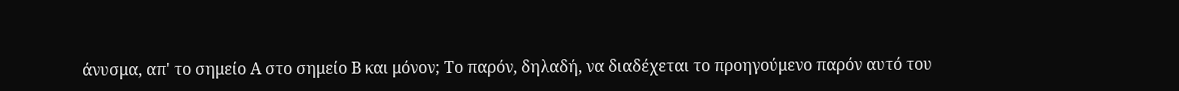άνυσμα, απ' το σημείο Α στο σημείο Β και μόνον; Το παρόν, δηλαδή, να διαδέχεται το προηγούμενο παρόν αυτό του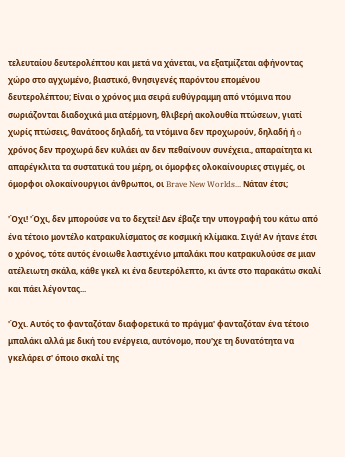τελευταίου δευτερολέπτου και μετά να χάνεται, να εξατμίζεται αφήνοντας χώρο στο αγχωμένο, βιαστικό, θνησιγενές παρόντου επομένου δευτερολέπτου; Είναι ο χρόνος μια σειρά ευθύγραμμη από ντόμινα που σωριάζονται διαδοχικά μια ατέρμονη, θλιβερή ακολουθία πτώσεων, γιατί χωρίς πτώσεις, θανάτοoς δηλαδή, τα ντόμινα δεν προχωρούν, δηλαδή ή o χρόνος δεν προχωρά δεν κυλάει αν δεν πεθαίνουν συνέχεια., απαραίτητα κι απαρέγκλιτα τα συστατικά του μέρη, οι όμορφες ολοκαίνουριες στιγμές, οι όμορφοι ολοκαίνουργιοι άνθρωποι, οι Brave New Worlds... Νάταν έτσι;

'Όχι! 'Όχι, δεν μπορούσε να το δεχτεί! Δεν έβαζε την υπογραφή του κάτω από ένα τέτοιο μοντέλο κατρακυλίσματος σε κοσμική κλίμακα. Σιγά! Αν ήτανε έτσι ο χρόνος, τότε αυτός ένοιωθε λαστιχένιο μπαλάκι που κατρακυλούσε σε μιαν ατέλειωτη σκάλα, κάθε γκελ κι ένα δευτερόλεπτο, κι άντε στο παρακάτω σκαλί και πάει λέγοντας...

'Όχι. Αυτός το φανταζόταν διαφορετικά το πράγμα' φανταζόταν ένα τέτοιο μπαλάκι αλλά με δική του ενέργεια, αυτόνομο, που'χε τη δυνατότητα να γκελάρει σ' όποιο σκαλί της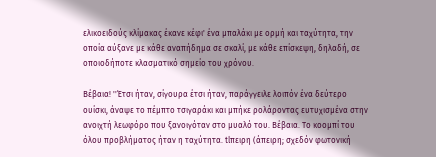ελικοειδούς κλίμακας έκανε κέφι' ένα μπαλάκι με ορμή και ταχύτητα, την οποία αύξανε με κάθε αναπήδημα σε σκαλί, με κάθε επίσκεψη, δηλαδή, σε οποιοδήποτε κλασματικό σημείο του χρόνου.

Βέβαια! ''Έτσι ήταν, σίγουρα έτσι ήταν, παράγγειλε λοιπόν ένα δεύτερο ουίσκι, άναψε το πέμπτο τσιγαράκι και μπήκε ρολάροντας ευτυχισμένα στην ανοιχτή λεωφόρο που ξανοιγόταν στο μυαλό του. Βέβαια. Το κοoμπί του όλου προβλήματος ήταν η ταχύτητα. tlπειρη (άπειρη; σχεδόν φωτονική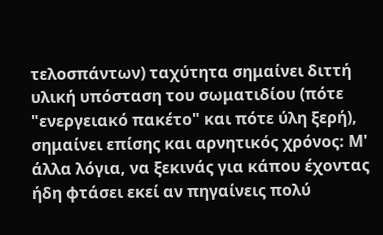τελοσπάντων) ταχύτητα σημαίνει διττή υλική υπόσταση του σωματιδίου (πότε "ενεργειακό πακέτο" και πότε ύλη ξερή), σημαίνει επίσης και αρνητικός χρόνος: Μ' άλλα λόγια, να ξεκινάς για κάπου έχοντας ήδη φτάσει εκεί αν πηγαίνεις πολύ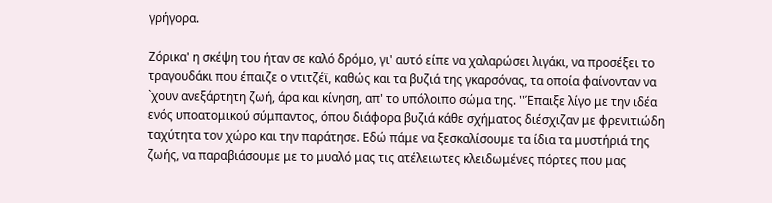γρήγορα.

Ζόρικα' η σκέψη του ήταν σε καλό δρόμο, γι' αυτό είπε να χαλαρώσει λιγάκι, να προσέξει το τραγουδάκι που έπαιζε ο ντιτζέϊ, καθώς και τα βυζιά της γκαρσόνας, τα οποία φαίνονταν να `χουν ανεξάρτητη ζωή, άρα και κίνηση, απ' το υπόλοιπο σώμα της. ''Έπαιξε λίγο με την ιδέα ενός υποατομικού σύμπαντος, όπου διάφορα βυζιά κάθε σχήματος διέσχιζαν με φρενιτιώδη ταχύτητα τον χώρο και την παράτησε. Εδώ πάμε να ξεσκαλίσουμε τα ίδια τα μυστήριά της ζωής, να παραβιάσουμε με το μυαλό μας τις ατέλειωτες κλειδωμένες πόρτες που μας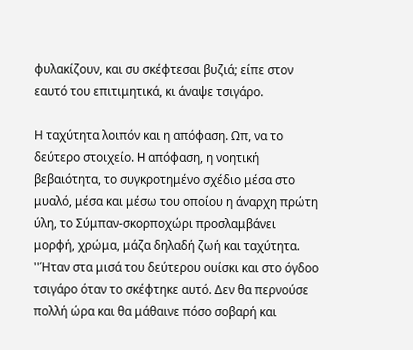φυλακίζουν, και συ σκέφτεσαι βυζιά; είπε στον εαυτό του επιτιμητικά, κι άναψε τσιγάρο.

Η ταχύτητα λοιπόν και η απόφαση. Ωπ, να το δεύτερο στοιχείο. H απόφαση, η νοητική βεβαιότητα, το συγκροτημένο σχέδιο μέσα στο μυαλό, μέσα και μέσω του οποίου η άναρχη πρώτη ύλη, το Σύμπαν-σκορποχώρι προσλαμβάνει μορφή, χρώμα, μάζα δηλαδή ζωή και ταχύτητα. ''Ήταν στα μισά του δεύτερου ουίσκι και στο όγδοο τσιγάρο όταν το σκέφτηκε αυτό. Δεν θα περνούσε πολλή ώρα και θα μάθαινε πόσο σοβαρή και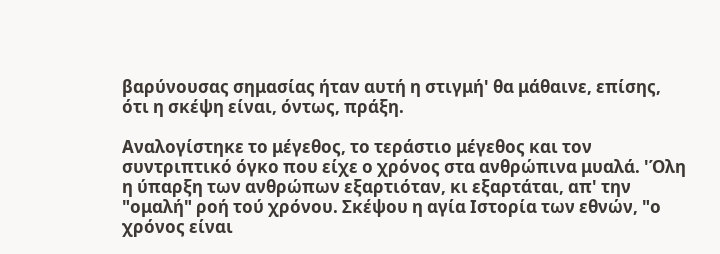βαρύνουσας σημασίας ήταν αυτή η στιγμή' θα μάθαινε, επίσης, ότι η σκέψη είναι, όντως, πράξη.

Αναλογίστηκε το μέγεθος, το τεράστιο μέγεθος και τον συντριπτικό όγκο που είχε ο χρόνος στα ανθρώπινα μυαλά. 'Όλη η ύπαρξη των ανθρώπων εξαρτιόταν, κι εξαρτάται, απ' την "ομαλή" ροή τού χρόνου. Σκέψου η αγία Ιστορία των εθνών, "ο χρόνος είναι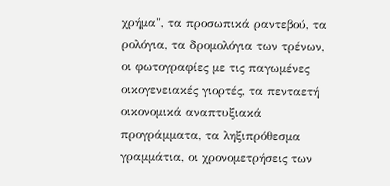χρήμα", τα προσωπικά ραντεβού, τα ρολόγια, τα δρομολόγια των τρένων, οι φωτογραφίες με τις παγωμένες οικογενειακές γιορτές, τα πενταετή οικονομικά αναπτυξιακά προγράμματα, τα ληξιπρόθεσμα γραμμάτια, οι χρονομετρήσεις των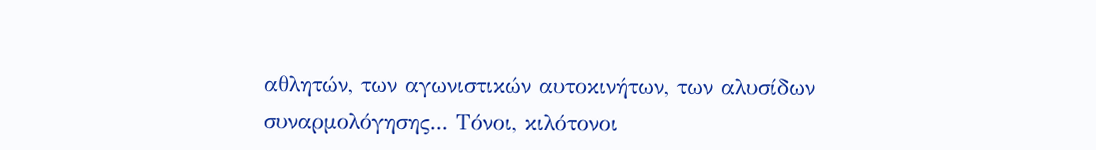αθλητών, των αγωνιστικών αυτοκινήτων, των αλυσίδων συναρμολόγησης... Τόνοι, κιλότονοι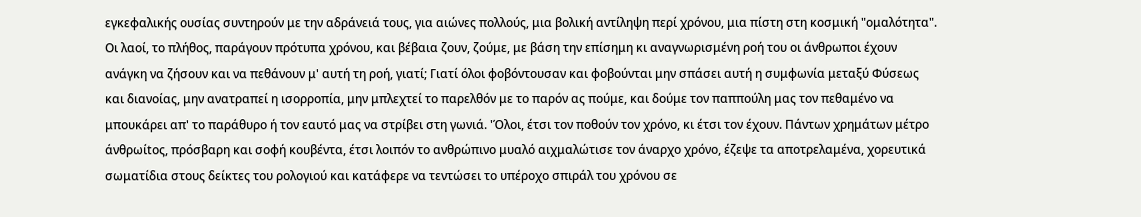εγκεφαλικής ουσίας συντηρούν με την αδράνειά τους, για αιώνες πολλούς, μια βολική αντίληψη περί χρόνου, μια πίστη στη κοσμική "ομαλότητα". Οι λαοί, το πλήθος, παράγουν πρότυπα χρόνου, και βέβαια ζουν, ζούμε, με βάση την επίσημη κι αναγνωρισμένη ροή του οι άνθρωποι έχουν ανάγκη να ζήσουν και να πεθάνουν μ' αυτή τη ροή, γιατί; Γιατί όλοι φοβόντουσαν και φοβούνται μην σπάσει αυτή η συμφωνία μεταξύ Φύσεως και διανοίας, μην ανατραπεί η ισορροπία, μην μπλεχτεί το παρελθόν με το παρόν ας πούμε, και δούμε τον παππούλη μας τον πεθαμένο να μπουκάρει απ' το παράθυρο ή τον εαυτό μας να στρίβει στη γωνιά. 'Όλοι, έτσι τον ποθούν τον χρόνο, κι έτσι τον έχουν. Πάντων χρημάτων μέτρο άνθρωίtος, πρόσβαρη και σοφή κουβέντα, έτσι λοιπόν το ανθρώπινο μυαλό αιχμαλώτισε τον άναρχο χρόνο, έζεψε τα αποτρελαμένα, χορευτικά σωματίδια στους δείκτες του ρολογιού και κατάφερε να τεντώσει το υπέροχο σπιράλ του χρόνου σε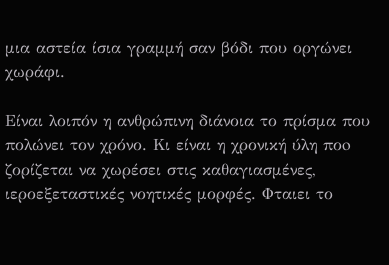μια αστεία ίσια γραμμή σαν βόδι που οργώνει χωράφι.

Είναι λοιπόν η ανθρώπινη διάνοια το πρίσμα που πολώνει τον χρόνο. Κι είναι η χρονική ύλη ποo ζορίζεται να χωρέσει στις καθαγιασμένες, ιεροεξεταστικές νοητικές μορφές. Φταιει το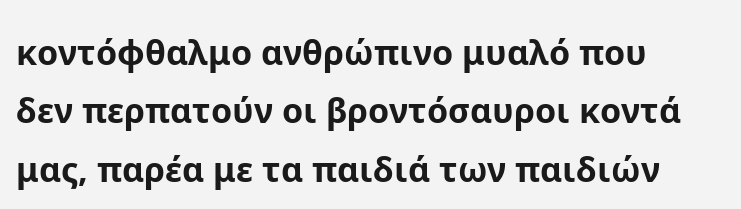κοντόφθαλμο ανθρώπινο μυαλό που δεν περπατούν οι βροντόσαυροι κοντά μας, παρέα με τα παιδιά των παιδιών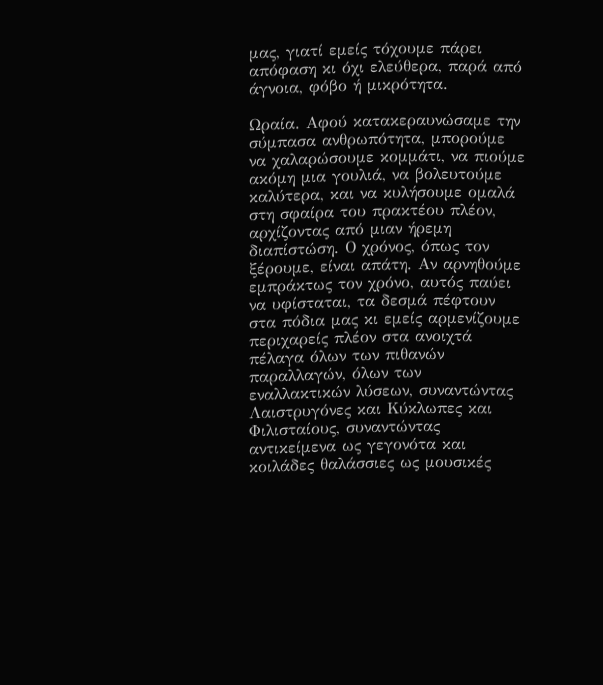μας, γιατί εμείς τόχουμε πάρει απόφαση κι όχι ελεύθερα, παρά από άγνοια, φόβο ή μικρότητα.

Ωραία. Αφού κατακεραυνώσαμε την σύμπασα ανθρωπότητα, μπορούμε να χαλαρώσουμε κομμάτι, να πιούμε ακόμη μια γουλιά, να βολευτούμε καλύτερα, και να κυλήσουμε ομαλά στη σφαίρα του πρακτέου πλέον, αρχίζοντας από μιαν ήρεμη διαπίστώση. Ο χρόνος, όπως τον ξέρουμε, είναι απάτη. Αν αρνηθούμε εμπράκτως τον χρόνο, αυτός παύει να υφίσταται, τα δεσμά πέφτουν στα πόδια μας κι εμείς αρμενίζουμε περιχαρείς πλέον στα ανοιχτά πέλαγα όλων των πιθανών παραλλαγών, όλων των εναλλακτικών λύσεων, συναντώντας Λαιστρυγόνες και Κύκλωπες και Φιλισταίους, συναντώντας αντικείμενα ως γεγονότα και κοιλάδες θαλάσσιες ως μουσικές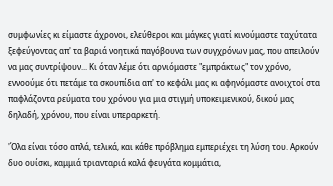συμφωνίες κι είμαστε άχρονοι, ελεύθεροι και μάγκες γιατί κινούμαστε ταχύτατα ξεφεύγοντας απ' τα βαριά νοητικά παγόβουνα των συγχρόνων μας, που απειλούν να μας συντρίψουν... Κι όταν λέμε ότι αρνιόμαστε "εμπράκτως" τον χρόνο, εννοούμε ότι πετάμε τα σκουπίδια απ' το κεφάλι μας κι αφηνόμαστε ανοιχτοί στα παφλάζοντα ρεύματα του χρόνου για μια στιγμή υποκειμενικού, δικού μας δηλαδή, χρόνου, που είναι υπεραρκετή.

'Όλα είναι τόσο απλά, τελικά, και κάθε πρόβλημα εμπεριέχει τη λύση του. Αρκούν δυο ουίσκι, καμμιά τριανταριά καλά φευγάτα κομμάτια,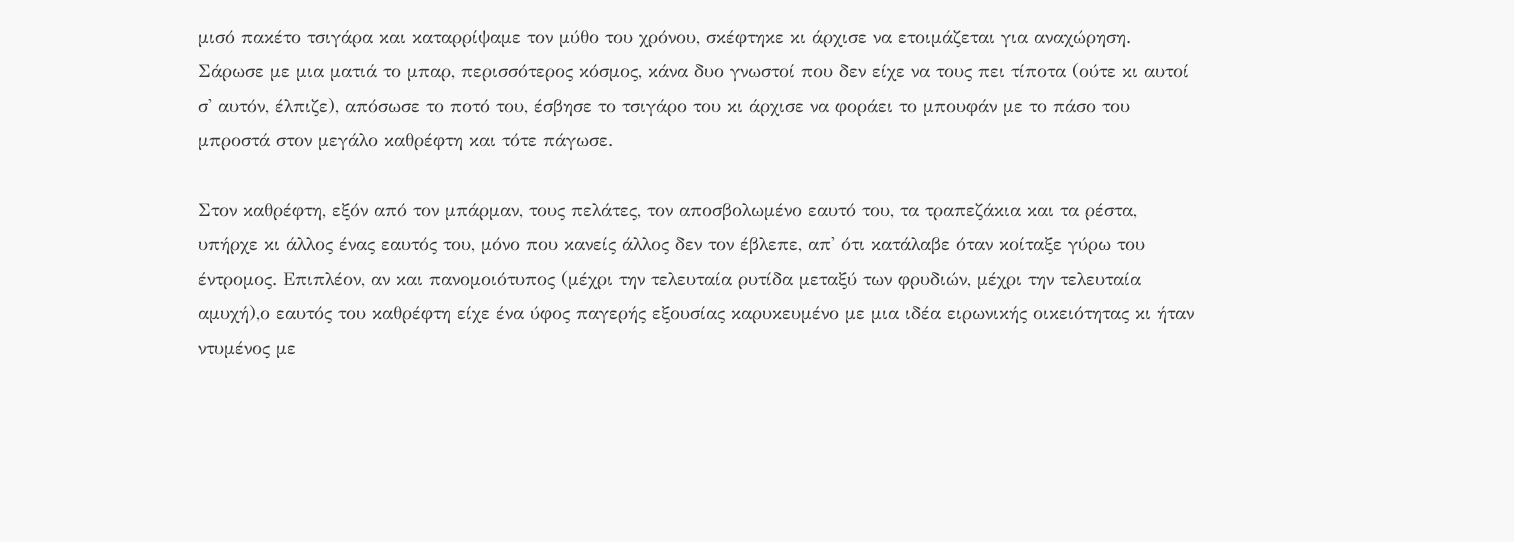μισό πακέτο τσιγάρα και καταρρίψαμε τον μύθο του χρόνου, σκέφτηκε κι άρχισε να ετοιμάζεται για αναχώρηση. Σάρωσε με μια ματιά το μπαρ, περισσότερος κόσμος, κάνα δυο γνωστοί που δεν είχε να τους πει τίποτα (ούτε κι αυτοί σ' αυτόν, έλπιζε), απόσωσε το ποτό του, έσβησε το τσιγάρο του κι άρχισε να φοράει το μπουφάν με το πάσο του μπροστά στον μεγάλο καθρέφτη και τότε πάγωσε.

Στον καθρέφτη, εξόν από τον μπάρμαν, τους πελάτες, τον αποσβολωμένο εαυτό του, τα τραπεζάκια και τα ρέστα, υπήρχε κι άλλος ένας εαυτός του, μόνο που κανείς άλλος δεν τον έβλεπε, απ' ότι κατάλαβε όταν κοίταξε γύρω του έντρομος. Επιπλέον, αν και πανομοιότυπος (μέχρι την τελευταία ρυτίδα μεταξύ των φρυδιών, μέχρι την τελευταία αμυχή),ο εαυτός του καθρέφτη είχε ένα ύφος παγερής εξουσίας καρυκευμένο με μια ιδέα ειρωνικής οικειότητας κι ήταν ντυμένος με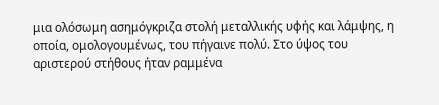μια ολόσωμη ασημόγκριζα στολή μεταλλικής υφής και λάμψης, η οποία, ομολογουμένως, του πήγαινε πολύ. Στο ύψος του αριστερού στήθους ήταν ραμμένα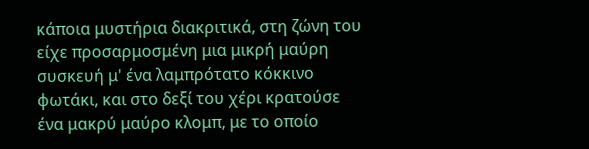κάποια μυστήρια διακριτικά, στη ζώνη του είχε προσαρμοσμένη μια μικρή μαύρη συσκευή μ' ένα λαμπρότατο κόκκινο φωτάκι, και στο δεξί του χέρι κρατούσε ένα μακρύ μαύρο κλομπ, με το οποίο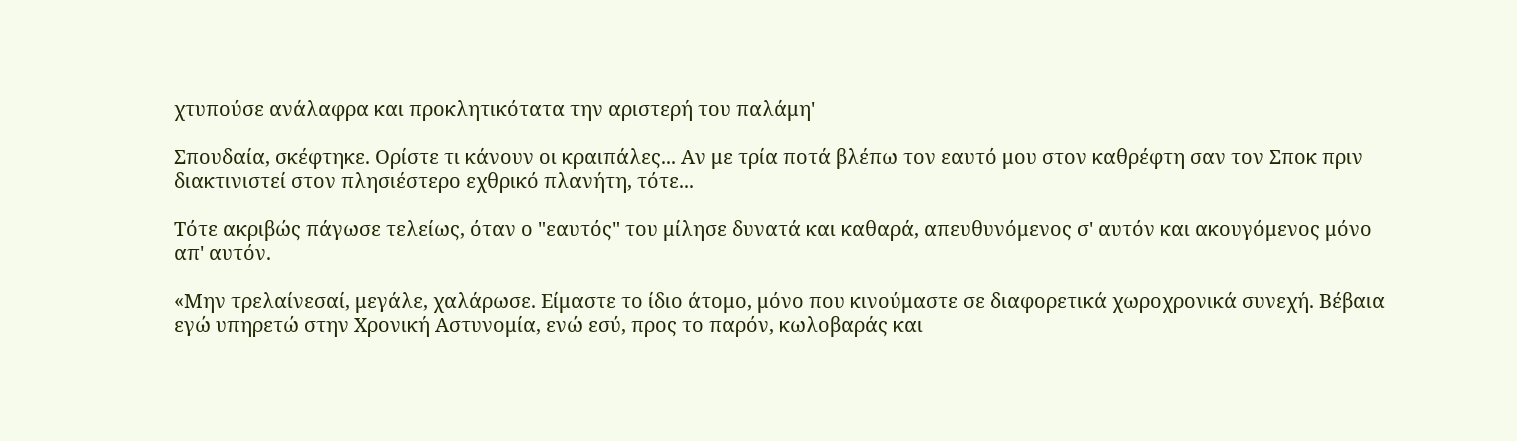χτυπούσε ανάλαφρα και προκλητικότατα την αριστερή του παλάμη'

Σπουδαία, σκέφτηκε. Ορίστε τι κάνουν οι κραιπάλες... Αν με τρία ποτά βλέπω τον εαυτό μου στον καθρέφτη σαν τον Σποκ πριν διακτινιστεί στον πλησιέστερο εχθρικό πλανήτη, τότε...

Τότε ακριβώς πάγωσε τελείως, όταν ο "εαυτός" του μίλησε δυνατά και καθαρά, απευθυνόμενος σ' αυτόν και ακουγόμενος μόνο απ' αυτόν.

«Μην τρελαίνεσαί, μεγάλε, χαλάρωσε. Είμαστε το ίδιο άτομο, μόνο που κινούμαστε σε διαφορετικά χωροχρονικά συνεχή. Βέβαια εγώ υπηρετώ στην Χρονική Αστυνομία, ενώ εσύ, προς το παρόν, κωλοβαράς και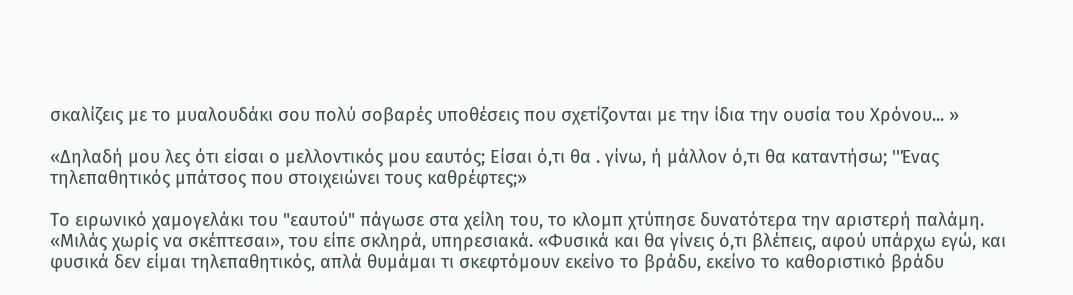σκαλίζεις με το μυαλουδάκι σου πολύ σοβαρές υποθέσεις που σχετίζονται με την ίδια την ουσία του Χρόνου... »

«Δηλαδή μου λες ότι είσαι ο μελλοντικός μου εαυτός; Είσαι ό,τι θα . γίνω, ή μάλλον ό,τι θα καταντήσω; ''Ένας τηλεπαθητικός μπάτσος που στοιχειώνει τους καθρέφτες;»

Το ειρωνικό χαμογελάκι του "εαυτού" πάγωσε στα χείλη του, το κλομπ χτύπησε δυνατότερα την αριστερή παλάμη. «Μιλάς χωρίς να σκέπτεσαι», του είπε σκληρά, υπηρεσιακά. «Φυσικά και θα γίνεις ό,τι βλέπεις, αφού υπάρχω εγώ, και φυσικά δεν είμαι τηλεπαθητικός, απλά θυμάμαι τι σκεφτόμουν εκείνο το βράδυ, εκείνο το καθοριστικό βράδυ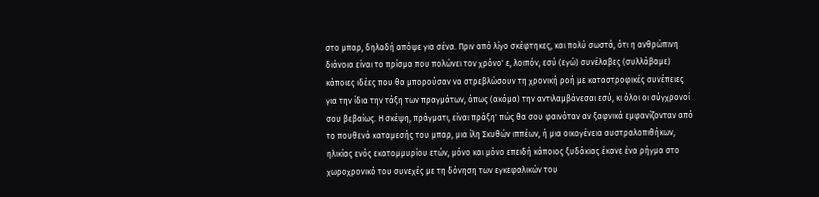στο μπαρ, δηλαδή απόψε για σένα. Πριν από λίγο σκέφτηκες, και πολύ σωστά, ότι η ανθρώπινη διάνοια είναι το πρίσμα που πολώνει τον χρόνο' ε, λοιπόν, εσύ (εγώ) συνέλαβες (συλλάβαμε) κάποιες ιδέες που θα μπορούσαν να στρεβλώσουν τη χρονική ροή με καταστροφικές συνέπειες για την ίδια την τάξη των πραγμάτων, όπως (ακόμα) την αντιλαμβάνεσαι εσύ, κι όλοι οι σύγχρονοί σου βεβαίως. Η σκέψη, πράγματι, είναι πράξη' πώς θα σου φαινόταν αν ξαφνικά εμφανίζονταν από το πουθενά καταμεσής του μπαρ, μια ίλη Σκυθών ιππέων, ή μια οικογένεια αυστραλοπιθήκων, ηλικίας ενός εκατομμυρίου ετών, μόνο και μόνο επειδή κάποιος ξυδάκιας έκανε ένα ρήγμα στο χωροχρονικό του συνεχές με τη δόνηση των εγκεφαλικών του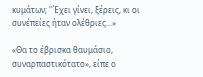κυμάτων; ''Έχει γίνει, ξέρεις, κι οι συνέπείες ήταν ολέθριες...»

«Θα το έβρισκα θαυμάσιο, συναρπαστικότατο», είπε ο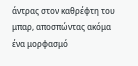άντρας στον καθρέφτη του μπαρ, αποσπώντας ακόμα ένα μορφασμό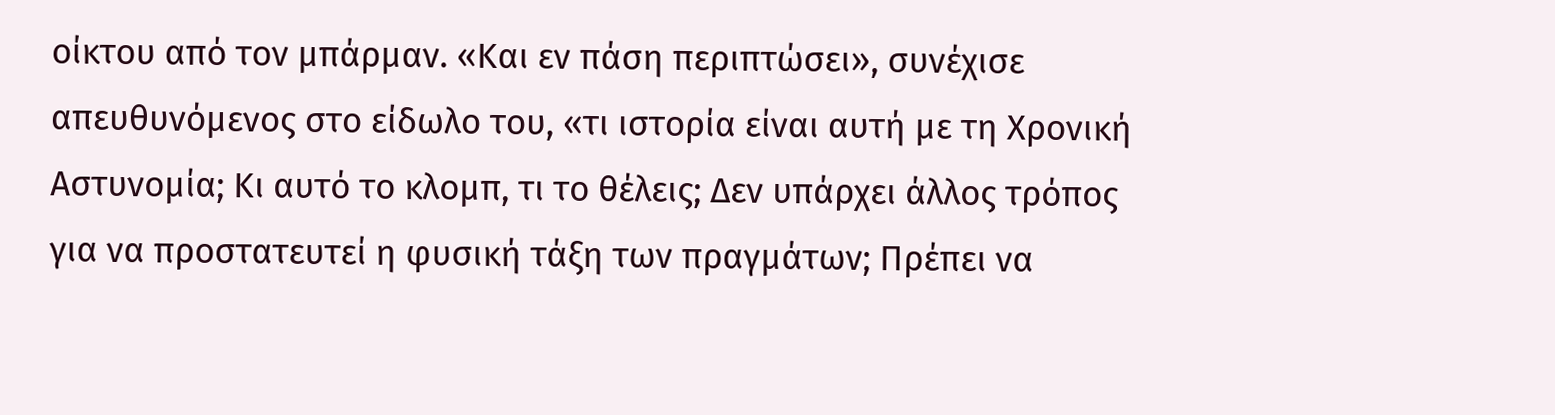οίκτου από τον μπάρμαν. «Και εν πάση περιπτώσει», συνέχισε απευθυνόμενος στο είδωλο του, «τι ιστορία είναι αυτή με τη Χρονική Αστυνομία; Κι αυτό το κλομπ, τι το θέλεις; Δεν υπάρχει άλλος τρόπος για να προστατευτεί η φυσική τάξη των πραγμάτων; Πρέπει να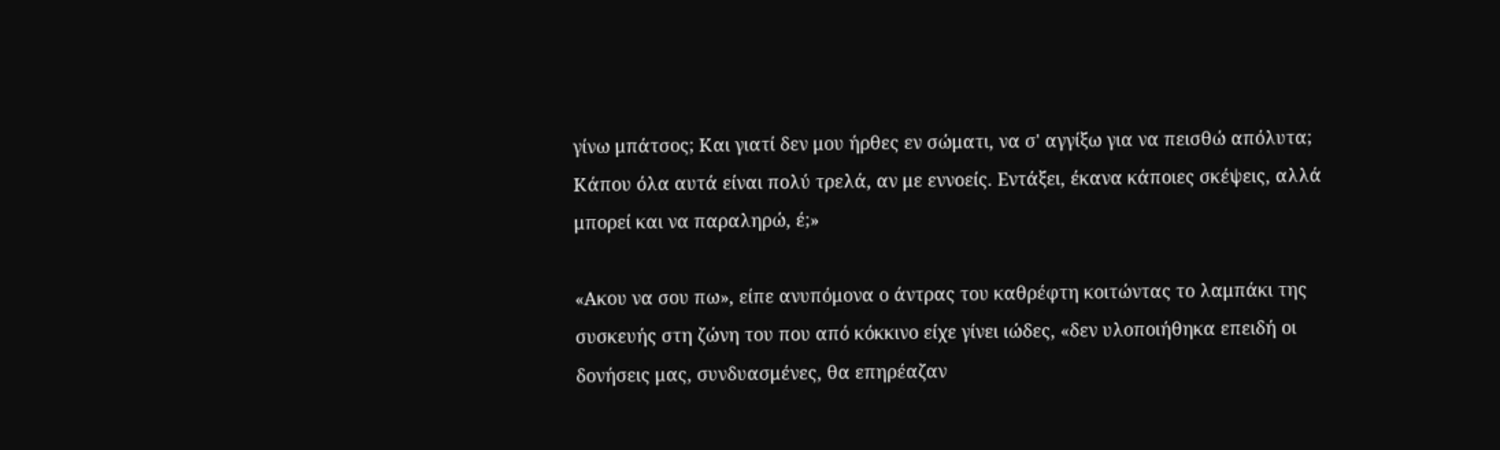γίνω μπάτσος; Και γιατί δεν μου ήρθες εν σώματι, να σ' αγγίξω για να πεισθώ απόλυτα; Κάπου όλα αυτά είναι πολύ τρελά, αν με εννοείς. Εντάξει, έκανα κάποιες σκέψεις, αλλά μπορεί και να παραληρώ, έ;»

«Ακου να σου πω», είπε ανυπόμονα ο άντρας του καθρέφτη κοιτώντας το λαμπάκι της συσκευής στη ζώνη του που από κόκκινο είχε γίνει ιώδες, «δεν υλοποιήθηκα επειδή οι δονήσεις μας, συνδυασμένες, θα επηρέαζαν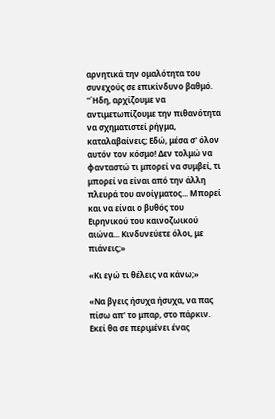αρνητικά την ομαλότητα του συνεχούς σε επικίνδυνο βαθμό. ''Ήδη, αρχίζουμε να αντιμετωπίζουμε την πιθανότητα να σχηματιστεί ρήγμα, καταλαβαίνεις; Εδώ, μέσα σ' όλον αυτόν τον κόσμο! Δεν τολμώ να φανταστώ τι μπορεί να συμβεί, τι μπορεί να είναι από την άλλη πλευρά του ανοίγματος... Μπορεί και να είναι ο βυθός του Ειρηνικού του καινοζωικού αιώνα... Κινδυνεύετε όλοι, με πιάνεις;»

«Κι εγώ τι θέλεις να κάνω;»

«Να βγεις ήσυχα ήσυχα, να πας πίσω απ' το μπαρ, στο πάρκιν. Εκεί θα σε περιμένει ένας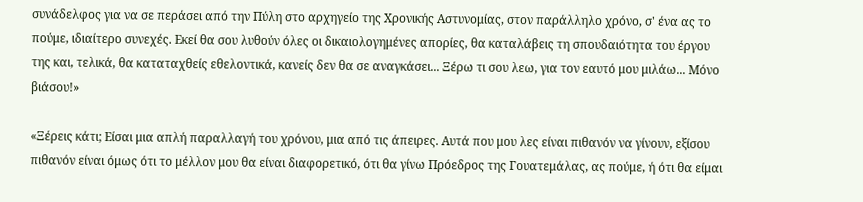συνάδελφος για να σε περάσει από την Πύλη στο αρχηγείο της Χρονικής Αστυνομίας, στον παράλληλο χρόνο, σ' ένα ας το πούμε, ιδιαίτερο συνεχές. Εκεί θα σου λυθούν όλες οι δικαιολογημένες απορίες, θα καταλάβεις τη σπουδαιότητα του έργου της και, τελικά, θα καταταχθείς εθελοντικά, κανείς δεν θα σε αναγκάσει... Ξέρω τι σου λεω, για τον εαυτό μου μιλάω... Μόνο βιάσου!»

«Ξέρεις κάτι; Είσαι μια απλή παραλλαγή του χρόνου, μια από τις άπειρες. Αυτά που μου λες είναι πιθανόν να γίνουν, εξίσου πιθανόν είναι όμως ότι το μέλλον μου θα είναι διαφορετικό, ότι θα γίνω Πρόεδρος της Γουατεμάλας, ας πούμε, ή ότι θα είμαι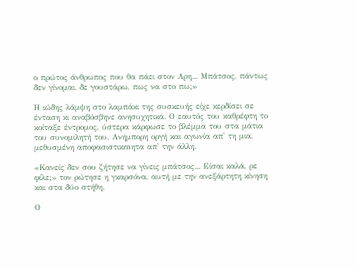ο πρώτος άνθρωπος που θα πάει στον Αρη... Μπάτσος, πάντως δεν γίνομαι, δε γουστάρω, πως να στο πω;»

Η ιώδης λάμψη στο λαμπάκι της συσκευής είχε κερδίσει σε ένταση κι αναβόσβηνε ανησυχητικά. Ο εαυτός του καθρέφτη το κοίταξε έντρομος, ύστερα κάρφωσε το βλέμμα του στα μάτια του συνομιλητή του. Ανήμπορη οργή και αγωνία απ' τη μια, μεθυσμένη αποφασιστικrnητα απ' την άλλη.

«Κανείς δεν σου ζήτησε να γίνεις μπάτσος... Είσαι καλά, ρε φίλε;» τον ρώτησε η γκαρσόνα, αυτή με την ανεξάρτητη κίνηση και στα δύο στήθη.

Ο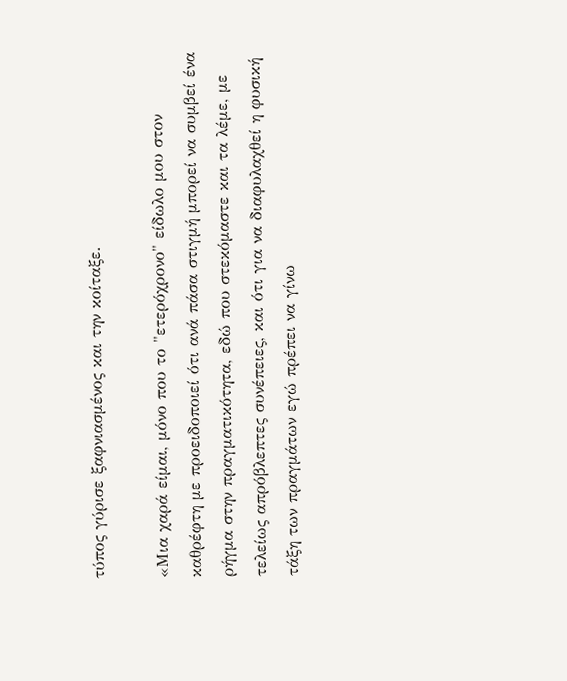τύπος γύρισε ξαφνιασμένος και την κοίταξε.

«Μια χαρά είμαι, μόνο που το "ετερόχρονο" είδωλο μου στον καθρέφτη με προειδοποιεί ότι ανά πάσα στιγμή μπορεί να συμβεί ένα ρήγμα στην πραγματικότητα, εδώ που στεκόμαστε και τα λέμε, με τελείως απρόβλεπτες συνέπειες, και ότι για να διαφυλαχθεί η φυσική τάξη των πραγμάτων εγώ πρέπει να γίνω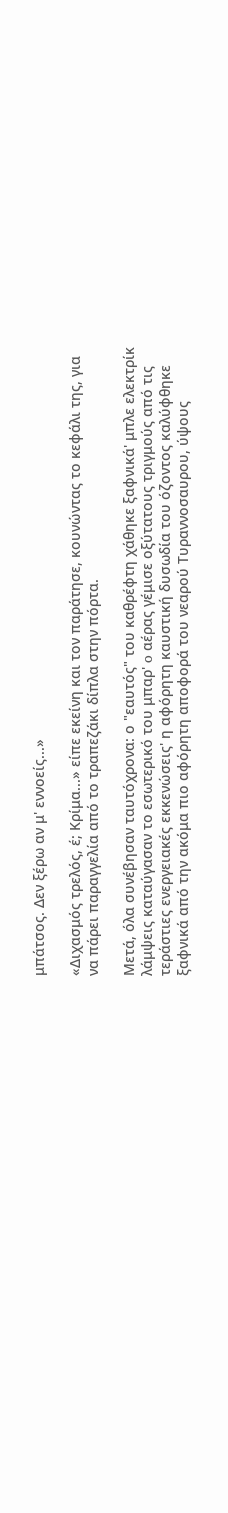μπάτσος. Δεν ξέρω αν μ' εννοείς...»

«Διχασμός τρελός, έ; Κρίμα...» είπε εκείνη και τον παράτησε, κουνώντας το κεφάλι της, για να πάρει παραγγελία από το τραπεζάκι δίπλα στην πόρτα.

Μετά, όλα συνέβησαν ταυτόχρονα: ο "εαυτός" του καθρέφτη χάθηκε ξαφνικά' μπλε ελεκτρίκ λάμψεις καταύγασαν το εσωτερικό του μπαρ' o αέρας γέμισε οξύτατους τριγμούς από τις τεράστιες ενεργειακές εκκενώσεις' η αφόρητη καυστική δυσωδία του όζοντος καλύφθηκε ξαφνικά από την ακόμα πιο αφόρητη αποφορά του νεαρού Τυραννοσαυρου, ύψους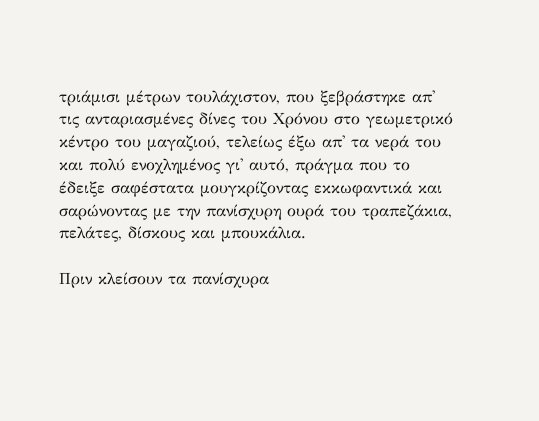τριάμισι μέτρων τουλάχιστον, που ξεβράστηκε απ' τις ανταριασμένες δίνες του Χρόνου στο γεωμετρικό κέντρο του μαγαζιού, τελείως έξω απ' τα νερά του και πολύ ενοχλημένος γι' αυτό, πράγμα που το έδειξε σαφέστατα μουγκρίζοντας εκκωφαντικά και σαρώνοντας με την πανίσχυρη ουρά του τραπεζάκια, πελάτες, δίσκους και μπουκάλια.

Πριν κλείσουν τα πανίσχυρα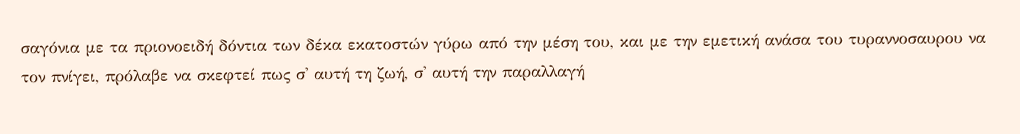σαγόνια με τα πριονοειδή δόντια των δέκα εκατοστών γύρω από την μέση του, και με την εμετική ανάσα του τυραννοσαυρου να τον πνίγει, πρόλαβε να σκεφτεί πως σ' αυτή τη ζωή, σ' αυτή την παραλλαγή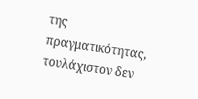της πραγματικότητας, τουλάχιστον δεν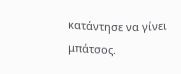κατάντησε να γίνει μπάτσος.